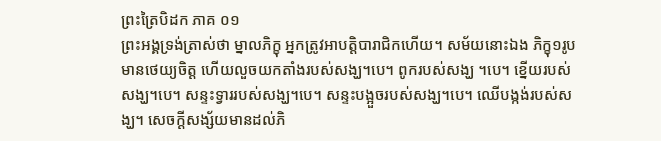ព្រះត្រៃបិដក ភាគ ០១
ព្រះអង្គទ្រង់ត្រាស់ថា ម្នាលភិក្ខុ អ្នកត្រូវអាបត្តិបារាជិកហើយ។ សម័យនោះឯង ភិក្ខុ១រូប មានថេយ្យចិត្ត ហើយលួចយកតាំងរបស់សង្ឃ។បេ។ ពូករបស់សង្ឃ ។បេ។ ខ្នើយរបស់សង្ឃ។បេ។ សន្ទះទ្វាររបស់សង្ឃ។បេ។ សន្ទះបង្អួចរបស់សង្ឃ។បេ។ ឈើបង្កង់របស់សង្ឃ។ សេចក្តីសង្ស័យមានដល់ភិ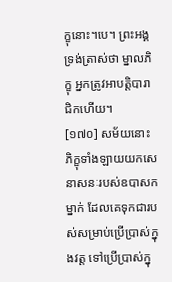ក្ខុនោះ។បេ។ ព្រះអង្គទ្រង់ត្រាស់ថា ម្នាលភិក្ខុ អ្នកត្រូវអាបត្តិបារាជិកហើយ។
[១៧០] សម័យនោះ ភិក្ខុទាំងឡាយយកសេនាសនៈរបស់ឧបាសកម្នាក់ ដែលគេទុកជារបស់សម្រាប់ប្រើប្រាស់ក្នុងវត្ត ទៅប្រើប្រាស់ក្នុ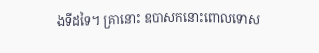ងទីដទៃ។ គ្រានោះ ឧបាសកនោះពោលទោស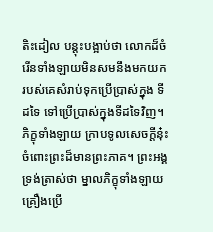តិះដៀល បន្តុះបង្អាប់ថា លោកដ៏ចំរើនទាំងឡាយមិនសមនឹងមកយករបស់គេសំរាប់ទុកប្រើប្រាស់ក្នុង ទីដទៃ ទៅប្រើប្រាស់ក្នុងទីដទៃវិញ។ ភិក្ខុទាំងឡាយ ក្រាបទូលសេចក្តីនុ៎ះចំពោះព្រះដ៏មានព្រះភាគ។ ព្រះអង្គទ្រង់ត្រាស់ថា ម្នាលភិក្ខុទាំងឡាយ គ្រឿងប្រើ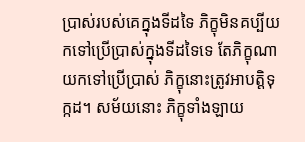ប្រាស់របស់គេក្នុងទីដទៃ ភិក្ខុមិនគប្បីយកទៅប្រើប្រាស់ក្នុងទីដទៃទេ តែភិក្ខុណាយកទៅប្រើប្រាស់ ភិក្ខុនោះត្រូវអាបត្តិទុក្កដ។ សម័យនោះ ភិក្ខុទាំងឡាយ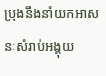ប្រុងនឹងនាំយកអាសនៈសំរាប់អង្គុយ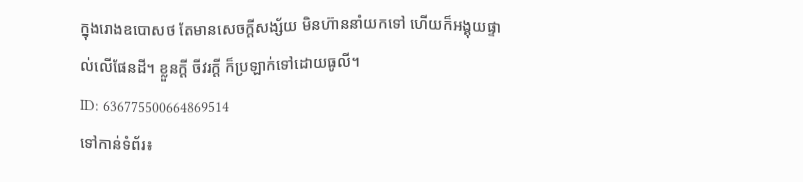ក្នុងរោងឧបោសថ តែមានសេចក្តីសង្ស័យ មិនហ៊ាននាំយកទៅ ហើយក៏អង្គុយផ្ទាល់លើផែនដី។ ខ្លួនក្តី ចីវរក្តី ក៏ប្រឡាក់ទៅដោយធូលី។
ID: 636775500664869514
ទៅកាន់ទំព័រ៖